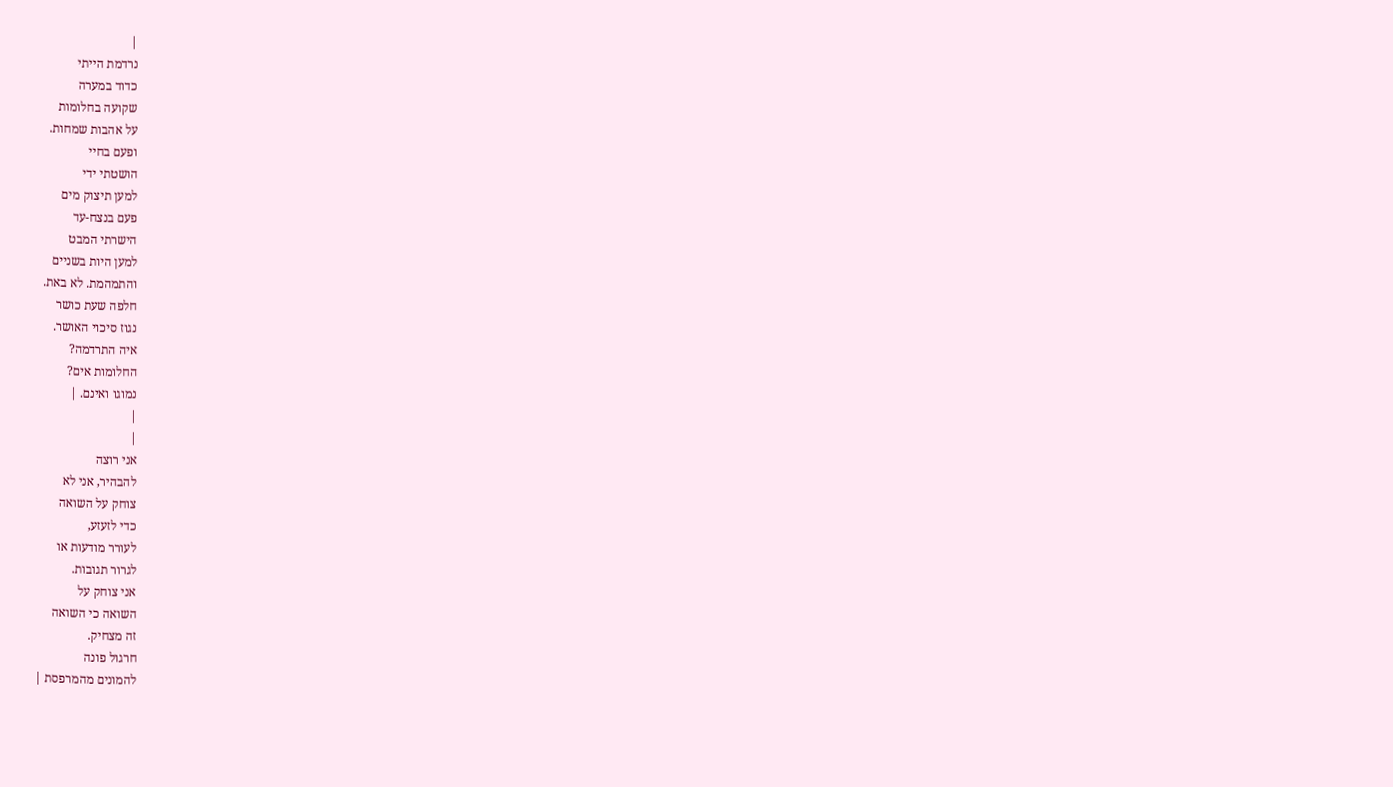|
נרדמת הייתי
כדוד במערה
שקועה בחלומות
על אהבות שמחות.
ופעם בחיי
הושטתי ידי
למען תיצוק מים
פעם בנצח-עד
הישרתי המבט
למען היות בשניים
והתמהמת. לא באת.
חלפה שעת כושר
נגוז סיכוי האושר.
איה התרדמה?
החלומות אים?
נמוגו ואינם. |
|
|
אני רוצה
להבהיר, אני לא
צוחק על השואה
כדי לזעזע,
לעורר מודעות או
לגרור תגובות.
אני צוחק על
השואה כי השואה
זה מצחיק.
חרגול פונה
להמונים מהמרפסת |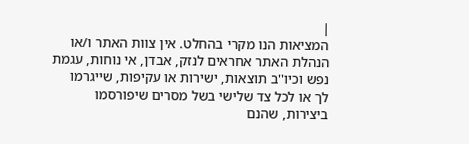|
המציאות הנו מקרי בהחלט. אין צוות האתר ו/או
הנהלת האתר אחראים לנזק, אבדן, אי נוחות, עגמת
נפש וכיו''ב תוצאות, ישירות או עקיפות, שייגרמו
לך או לכל צד שלישי בשל מסרים שיפורסמו
ביצירות, שהנם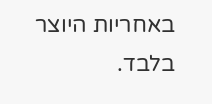באחריות היוצר בלבד.